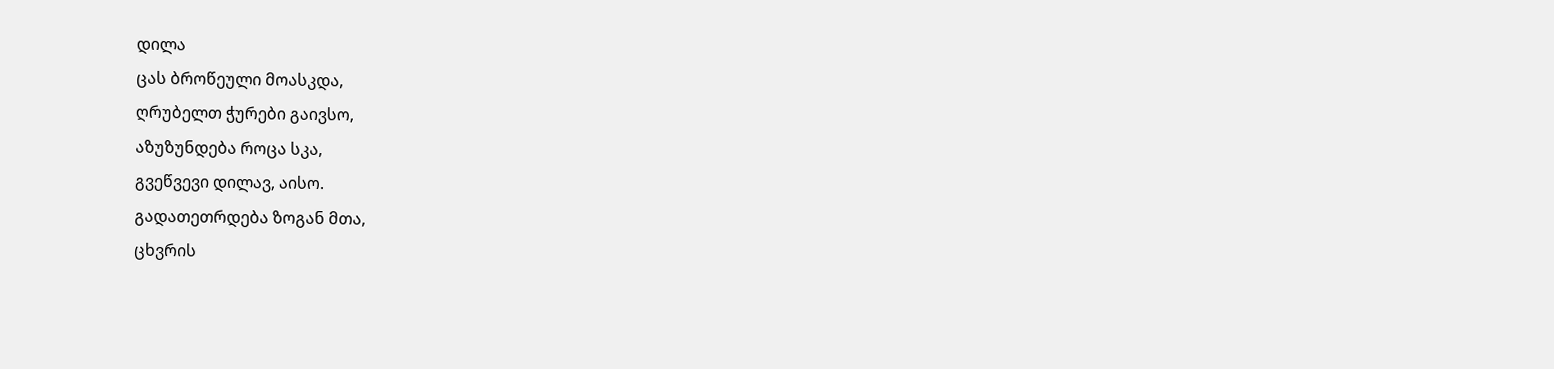დილა
ცას ბროწეული მოასკდა,
ღრუბელთ ჭურები გაივსო,
აზუზუნდება როცა სკა,
გვეწვევი დილავ, აისო.
გადათეთრდება ზოგან მთა,
ცხვრის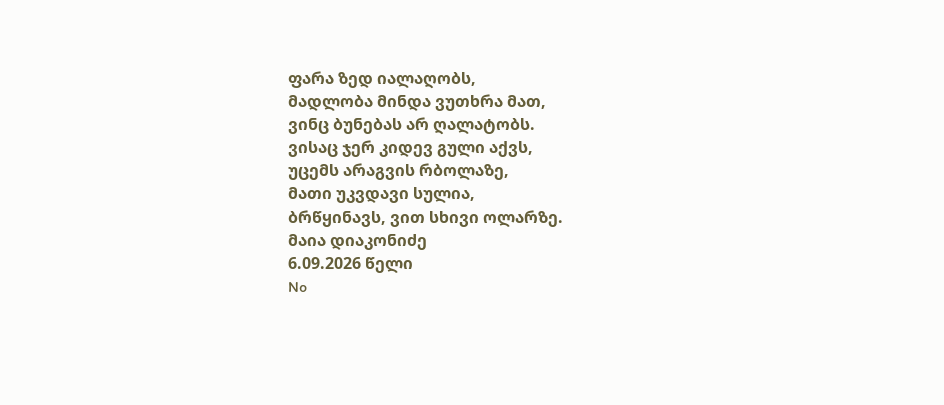ფარა ზედ იალაღობს,
მადლობა მინდა ვუთხრა მათ,
ვინც ბუნებას არ ღალატობს.
ვისაც ჯერ კიდევ გული აქვს,
უცემს არაგვის რბოლაზე,
მათი უკვდავი სულია,
ბრწყინავს, ვით სხივი ოლარზე.
მაია დიაკონიძე
6.09.2026 წელი
No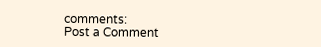comments:
Post a Comment